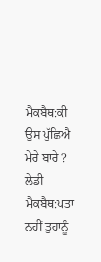ਮੈਕਬੈਥ:ਕੀ ਉਸ ਪੁੱਛਿਐ ਮੇਰੇ ਬਾਰੇ ?
ਲੇਡੀ ਮੈਕਬੈਥ:ਪਤਾ ਨਹੀਂ ਤੁਹਾਨੂੰ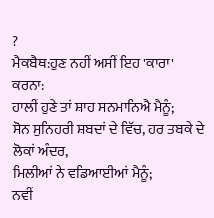?
ਮੈਕਬੈਥ:ਹੁਣ ਨਹੀਂ ਅਸੀਂ ਇਹ 'ਕਾਰਾ' ਕਰਨਾ:
ਹਾਲੀਂ ਹੁਣੇ ਤਾਂ ਸ਼ਾਹ ਸਨਮਾਨਿਐ ਮੈਨੂੰ;
ਸੋਨ ਸੁਨਿਹਰੀ ਸ਼ਬਦਾਂ ਦੇ ਵਿੱਚ, ਹਰ ਤਬਕੇ ਦੇ ਲੋਕਾਂ ਅੰਦਰ,
ਮਿਲੀਆਂ ਨੇ ਵਡਿਆਈਆਂ ਮੈਨੂੰ;
ਨਵੀਂ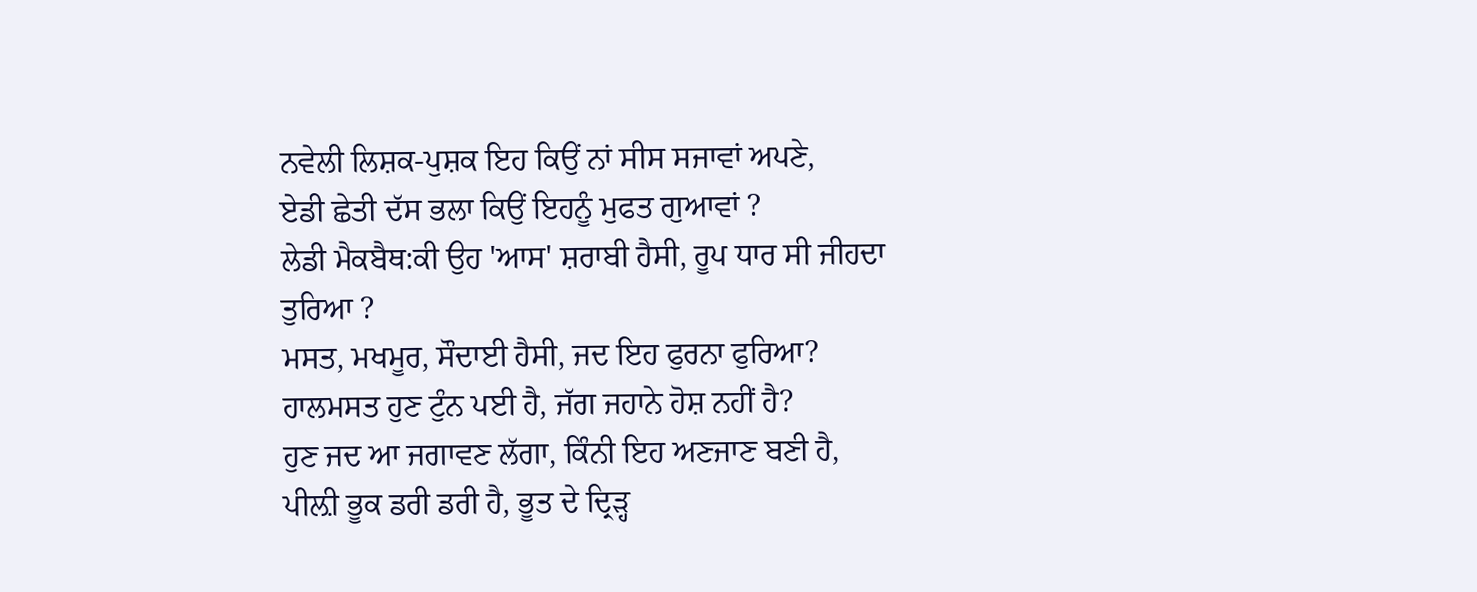ਨਵੇਲੀ ਲਿਸ਼ਕ-ਪੁਸ਼ਕ ਇਹ ਕਿਉਂ ਨਾਂ ਸੀਸ ਸਜਾਵਾਂ ਅਪਣੇ,
ਏਡੀ ਛੇਤੀ ਦੱਸ ਭਲਾ ਕਿਉਂ ਇਹਨੂੰ ਮੁਫਤ ਗੁਆਵਾਂ ?
ਲੇਡੀ ਮੈਕਬੈਥ:ਕੀ ਉਹ 'ਆਸ' ਸ਼ਰਾਬੀ ਹੈਸੀ, ਰੂਪ ਧਾਰ ਸੀ ਜੀਹਦਾ ਤੁਰਿਆ ?
ਮਸਤ, ਮਖਮੂਰ, ਸੌਦਾਈ ਹੈਸੀ, ਜਦ ਇਹ ਫੁਰਨਾ ਫੁਰਿਆ?
ਹਾਲਮਸਤ ਹੁਣ ਟੁੰਨ ਪਈ ਹੈ, ਜੱਗ ਜਹਾਨੇ ਹੋਸ਼ ਨਹੀਂ ਹੈ?
ਹੁਣ ਜਦ ਆ ਜਗਾਵਣ ਲੱਗਾ, ਕਿੰਨੀ ਇਹ ਅਣਜਾਣ ਬਣੀ ਹੈ,
ਪੀਲ਼ੀ ਭੂਕ ਡਰੀ ਡਰੀ ਹੈ, ਭੂਤ ਦੇ ਦ੍ਰਿੜ੍ਹ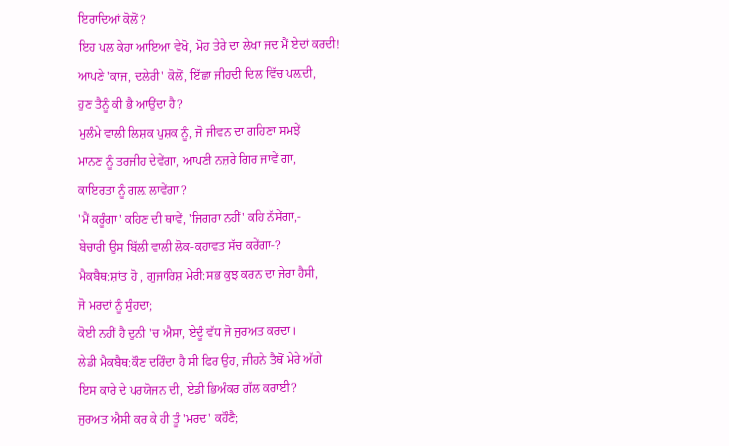ਇਰਾਦਿਆਂ ਕੋਲੋਂ?
ਇਹ ਪਲ ਕੇਹਾ ਆਇਆ ਵੇਖੋ, ਮੋਹ ਤੇਰੇ ਦਾ ਲੇਖਾ ਜਦ ਮੈਂ ਏਦਾਂ ਕਰਦੀ!
ਆਪਣੇ 'ਕਾਜ, ਦਲੇਰੀ' ਕੋਲੋਂ, ਇੱਛਾ ਜੀਹਦੀ ਦਿਲ ਵਿੱਚ ਪਲ਼ਦੀ,
ਹੁਣ ਤੈਨੂੰ ਕੀ ਭੈ ਆਉਂਦਾ ਹੈ?
ਮੁਲੰਮੇ ਵਾਲੀ ਲਿਸ਼ਕ ਪੁਸ਼ਕ ਨੂੰ, ਜੋ ਜੀਵਨ ਦਾ ਗਹਿਣਾ ਸਮਝੇਂ
ਮਾਨਣ ਨੂੰ ਤਰਜੀਹ ਦੇਵੇਂਗਾ, ਆਪਣੀ ਨਜ਼ਰੇ ਗਿਰ ਜਾਵੇਂ ਗਾ,
ਕਾਇਰਤਾ ਨੂੰ ਗਲ਼ ਲਾਵੇਂਗਾ?
'ਮੈਂ ਕਰੂੰਗਾ' ਕਹਿਣ ਦੀ ਥਾਵੇਂ, 'ਜਿਗਰਾ ਨਹੀਂ' ਕਹਿ ਨੱਸੇਂਗਾ,-
ਬੇਚਾਰੀ ਉਸ ਬਿੱਲੀ ਵਾਲੀ ਲੋਕ-ਕਹਾਵਤ ਸੱਚ ਕਰੇਂਗਾ-?
ਮੈਕਬੈਥ:ਸ਼ਾਂਤ ਹੋ , ਗੁਜਾਰਿਸ਼ ਮੇਰੀ:ਸਭ ਕੁਝ ਕਰਨ ਦਾ ਜੇਰਾ ਹੈਸੀ,
ਜੋ ਮਰਦਾਂ ਨੂੰ ਸੁੰਹਦਾ;
ਕੋਈ ਨਹੀਂ ਹੈ ਦੁਨੀ 'ਚ ਐਸਾ, ਏਦੂੰ ਵੱਧ ਜੋ ਜੁਰਅਤ ਕਰਦਾ।
ਲੇਡੀ ਮੈਕਬੈਥ:ਕੌਣ ਦਰਿੰਦਾ ਹੈ ਸੀ ਫਿਰ ਉਹ, ਜੀਹਨੇ ਤੈਥੋਂ ਮੇਰੇ ਅੱਗੇ
ਇਸ ਕਾਰੇ ਦੇ ਪਰਯੋਜਨ ਦੀ, ਏਡੀ ਭਿਅੰਕਰ ਗੱਲ ਕਰਾਈ?
ਜੁਰਅਤ ਐਸੀ ਕਰ ਕੇ ਹੀ ਤੂੰ 'ਮਰਦ' ਕਹੌਣੈ;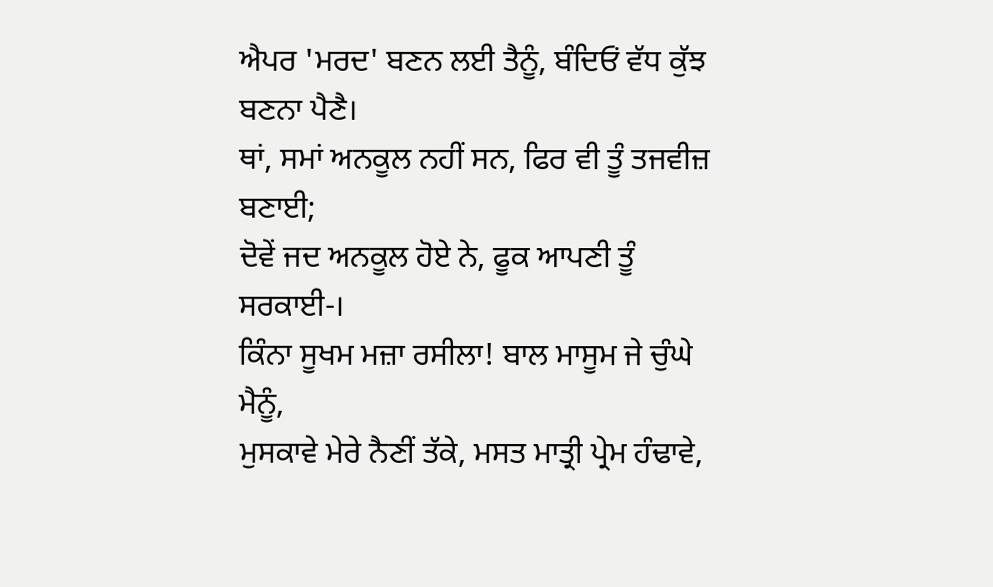ਐਪਰ 'ਮਰਦ' ਬਣਨ ਲਈ ਤੈਨੂੰ, ਬੰਦਿਓਂ ਵੱਧ ਕੁੱਝ ਬਣਨਾ ਪੈਣੈ।
ਥਾਂ, ਸਮਾਂ ਅਨਕੂਲ ਨਹੀਂ ਸਨ, ਫਿਰ ਵੀ ਤੂੰ ਤਜਵੀਜ਼ ਬਣਾਈ;
ਦੋਵੇਂ ਜਦ ਅਨਕੂਲ ਹੋਏ ਨੇ, ਫੂਕ ਆਪਣੀ ਤੂੰ ਸਰਕਾਈ-।
ਕਿੰਨਾ ਸੂਖਮ ਮਜ਼ਾ ਰਸੀਲਾ! ਬਾਲ ਮਾਸੂਮ ਜੇ ਚੁੰਘੇ ਮੈਨੂੰ,
ਮੁਸਕਾਵੇ ਮੇਰੇ ਨੈਣੀਂ ਤੱਕੇ, ਮਸਤ ਮਾਤ੍ਰੀ ਪ੍ਰੇਮ ਹੰਢਾਵੇ,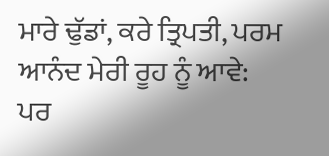ਮਾਰੇ ਢੁੱਡਾਂ, ਕਰੇ ਤ੍ਰਿਪਤੀ, ਪਰਮ ਆਨੰਦ ਮੇਰੀ ਰੂਹ ਨੂੰ ਆਵੇ:
ਪਰ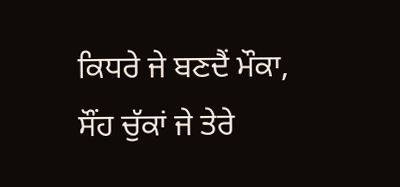ਕਿਧਰੇ ਜੇ ਬਣਦੈਂ ਮੌਕਾ, ਸੌਂਹ ਚੁੱਕਾਂ ਜੇ ਤੇਰੇ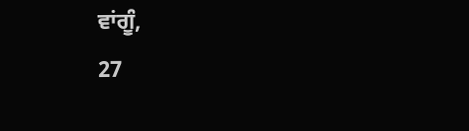ਵਾਂਗੂੰ,
27